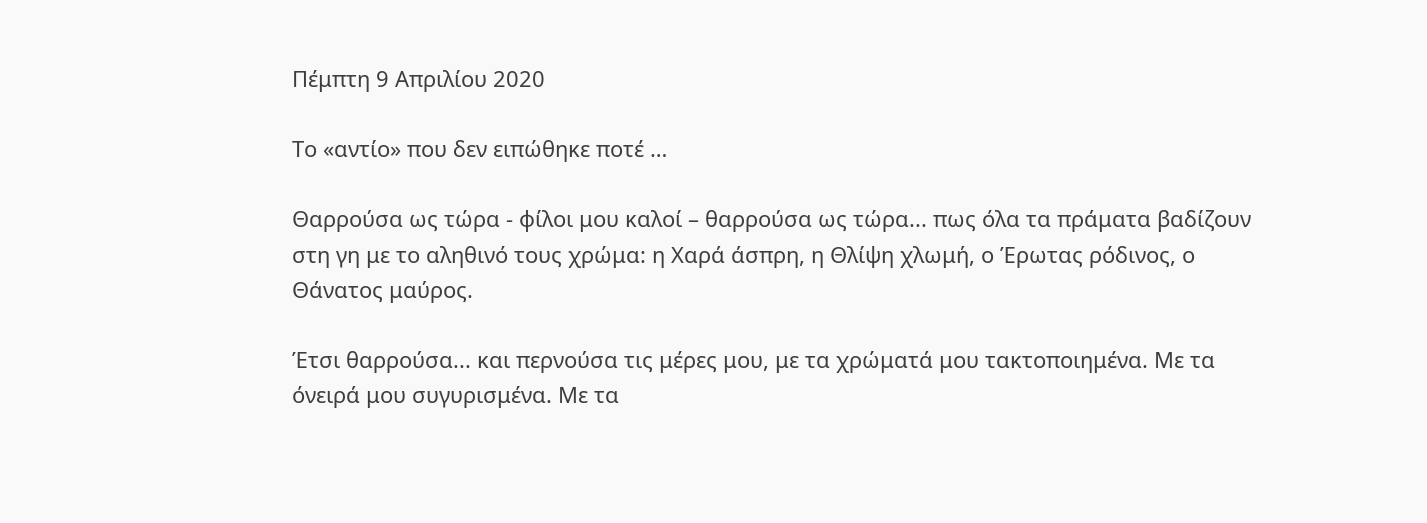Πέμπτη 9 Απριλίου 2020

Το «αντίο» που δεν ειπώθηκε ποτέ …

Θαρρούσα ως τώρα - φίλοι μου καλοί – θαρρούσα ως τώρα... πως όλα τα πράματα βαδίζουν στη γη με το αληθινό τους χρώμα: η Χαρά άσπρη, η Θλίψη χλωμή, ο Έρωτας ρόδινος, ο Θάνατος μαύρος.

Έτσι θαρρούσα... και περνούσα τις μέρες μου, με τα χρώματά μου τακτοποιημένα. Με τα όνειρά μου συγυρισμένα. Με τα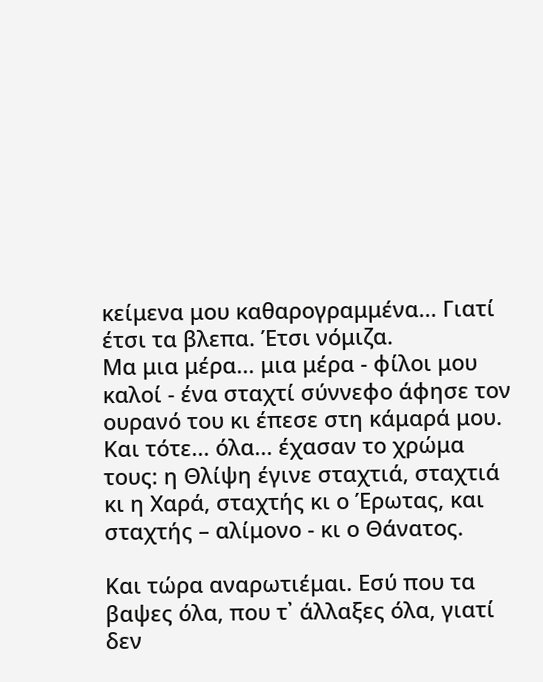κείμενα μου καθαρογραμμένα... Γιατί έτσι τα βλεπα. Έτσι νόμιζα.
Μα μια μέρα... μια μέρα - φίλοι μου καλοί - ένα σταχτί σύννεφο άφησε τον ουρανό του κι έπεσε στη κάμαρά μου. Και τότε... όλα... έχασαν το χρώμα τους: η Θλίψη έγινε σταχτιά, σταχτιά κι η Χαρά, σταχτής κι ο Έρωτας, και σταχτής – αλίμονο - κι ο Θάνατος.

Και τώρα αναρωτιέμαι. Εσύ που τα βαψες όλα, που τ᾿ άλλαξες όλα, γιατί δεν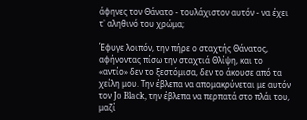άφηνες τον Θάνατο - τουλάχιστον αυτόν - να έχει τ᾿ αληθινό του χρώμα;

Έφυγε λοιπόν, την πήρε ο σταχτής Θάνατος, αφήνοντας πίσω την σταχτιά Θλίψη, και το «αντίο» δεν το ξεστόμισα, δεν το άκουσε από τα χείλη μου. Την έβλεπα να απομακρύνεται με αυτόν τον Jo Black, την έβλεπα να περπατά στο πλάι του, μαζί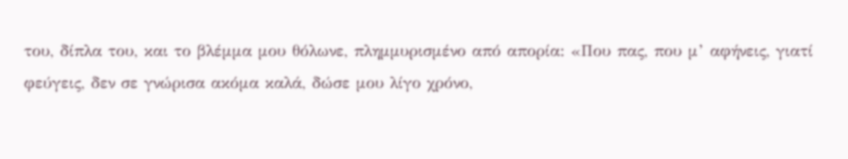του, δίπλα του, και το βλέμμα μου θόλωνε, πλημμυρισμένο από απορία: «Που πας, που μ’ αφήνεις, γιατί φεύγεις, δεν σε γνώρισα ακόμα καλά, δώσε μου λίγο χρόνο,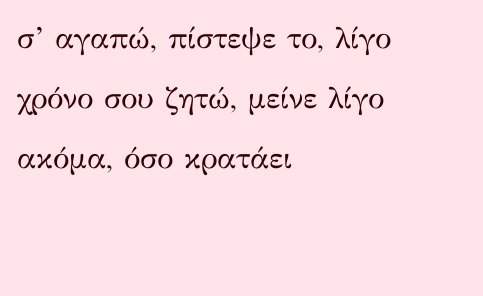σ’ αγαπώ, πίστεψε το, λίγο χρόνο σου ζητώ, μείνε λίγο ακόμα, όσο κρατάει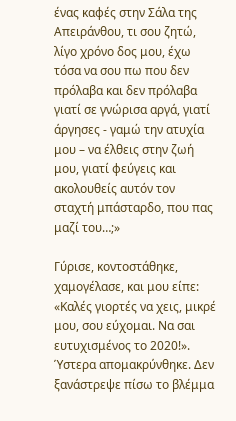ένας καφές στην Σάλα της Απειράνθου, τι σου ζητώ, λίγο χρόνο δος μου, έχω τόσα να σου πω που δεν πρόλαβα και δεν πρόλαβα γιατί σε γνώρισα αργά, γιατί άργησες - γαμώ την ατυχία μου – να έλθεις στην ζωή μου, γιατί φεύγεις και ακολουθείς αυτόν τον σταχτή μπάσταρδο, που πας μαζί του…;»

Γύρισε, κοντοστάθηκε, χαμογέλασε, και μου είπε: «Καλές γιορτές να χεις, μικρέ μου, σου εύχομαι. Να σαι ευτυχισμένος το 2020!». Ύστερα απομακρύνθηκε. Δεν ξανάστρεψε πίσω το βλέμμα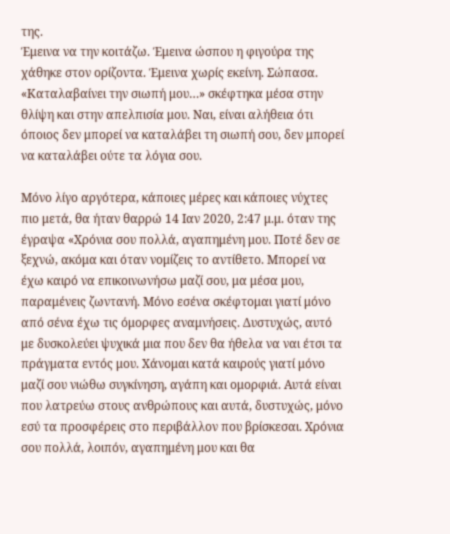της.
Έμεινα να την κοιτάζω. Έμεινα ώσπου η φιγούρα της χάθηκε στον ορίζοντα. Έμεινα χωρίς εκείνη. Σώπασα. «Καταλαβαίνει την σιωπή μου…» σκέφτηκα μέσα στην θλίψη και στην απελπισία μου. Ναι, είναι αλήθεια ότι όποιος δεν μπορεί να καταλάβει τη σιωπή σου, δεν μπορεί να καταλάβει ούτε τα λόγια σου.

Μόνο λίγο αργότερα, κάποιες μέρες και κάποιες νύχτες πιο μετά, θα ήταν θαρρώ 14 Ιαν 2020, 2:47 μ.μ. όταν της έγραψα «Χρόνια σου πολλά, αγαπημένη μου. Ποτέ δεν σε ξεχνώ, ακόμα και όταν νομίζεις το αντίθετο. Μπορεί να έχω καιρό να επικοινωνήσω μαζί σου, μα μέσα μου, παραμένεις ζωντανή. Μόνο εσένα σκέφτομαι γιατί μόνο από σένα έχω τις όμορφες αναμνήσεις. Δυστυχώς, αυτό με δυσκολεύει ψυχικά μια που δεν θα ήθελα να ναι έτσι τα πράγματα εντός μου. Χάνομαι κατά καιρούς γιατί μόνο μαζί σου νιώθω συγκίνηση, αγάπη και ομορφιά. Αυτά είναι που λατρεύω στους ανθρώπους και αυτά, δυστυχώς, μόνο εσύ τα προσφέρεις στο περιβάλλον που βρίσκεσαι. Χρόνια σου πολλά, λοιπόν, αγαπημένη μου και θα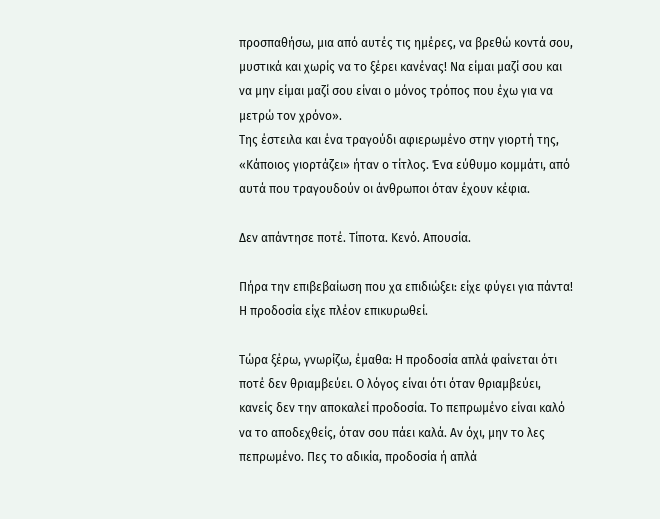προσπαθήσω, μια από αυτές τις ημέρες, να βρεθώ κοντά σου, μυστικά και χωρίς να το ξέρει κανένας! Να είμαι μαζί σου και να μην είμαι μαζί σου είναι ο μόνος τρόπος που έχω για να μετρώ τον χρόνο».
Της έστειλα και ένα τραγούδι αφιερωμένο στην γιορτή της, «Κάποιος γιορτάζει» ήταν ο τίτλος. Ένα εύθυμο κομμάτι, από αυτά που τραγουδούν οι άνθρωποι όταν έχουν κέφια.

Δεν απάντησε ποτέ. Τίποτα. Κενό. Απουσία.

Πήρα την επιβεβαίωση που χα επιδιώξει: είχε φύγει για πάντα!
Η προδοσία είχε πλέον επικυρωθεί.

Τώρα ξέρω, γνωρίζω, έμαθα: Η προδοσία απλά φαίνεται ότι ποτέ δεν θριαμβεύει. Ο λόγος είναι ότι όταν θριαμβεύει, κανείς δεν την αποκαλεί προδοσία. Το πεπρωμένο είναι καλό να το αποδεχθείς, όταν σου πάει καλά. Αν όχι, μην το λες πεπρωμένο. Πες το αδικία, προδοσία ή απλά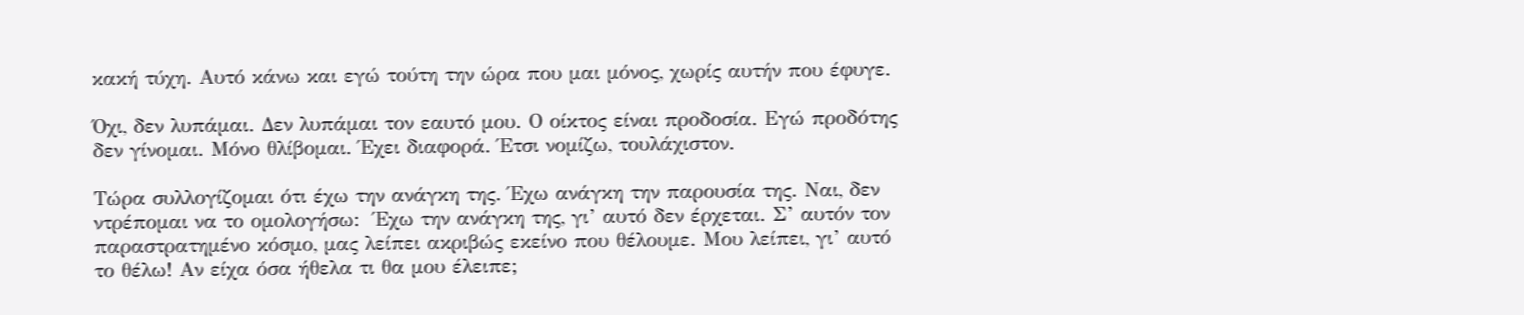κακή τύχη. Αυτό κάνω και εγώ τούτη την ώρα που μαι μόνος, χωρίς αυτήν που έφυγε.

Όχι, δεν λυπάμαι. Δεν λυπάμαι τον εαυτό μου. Ο οίκτος είναι προδοσία. Εγώ προδότης δεν γίνομαι. Μόνο θλίβομαι. Έχει διαφορά. Έτσι νομίζω, τουλάχιστον.

Τώρα συλλογίζομαι ότι έχω την ανάγκη της. Έχω ανάγκη την παρουσία της. Ναι, δεν ντρέπομαι να το ομολογήσω:  Έχω την ανάγκη της, γι’ αυτό δεν έρχεται. Σ’ αυτόν τον παραστρατημένο κόσμο, μας λείπει ακριβώς εκείνο που θέλουμε. Μου λείπει, γι’ αυτό το θέλω! Αν είχα όσα ήθελα τι θα μου έλειπε;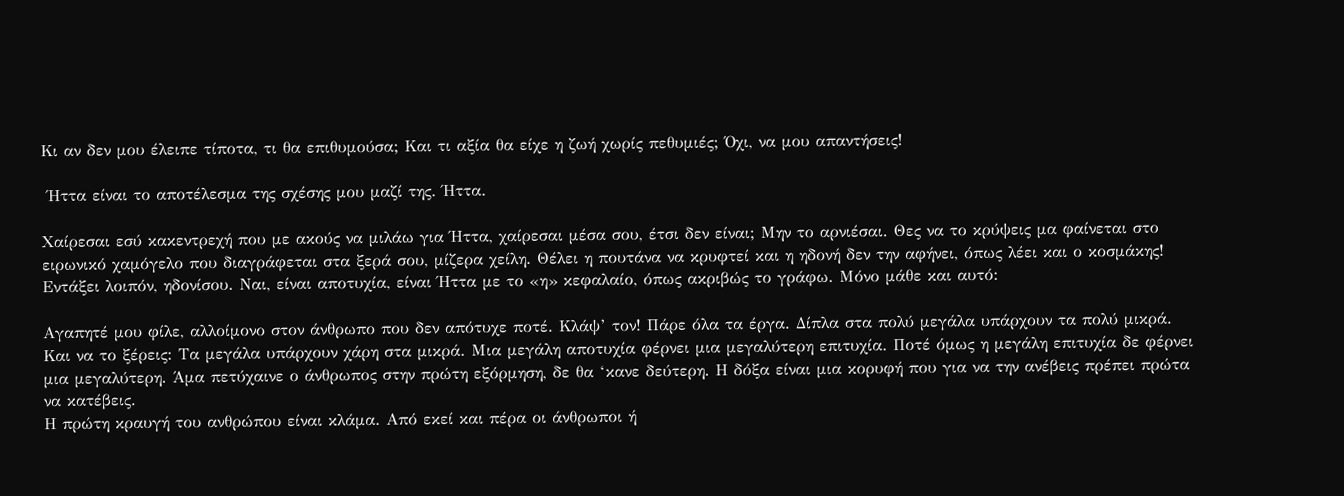Κι αν δεν μου έλειπε τίποτα, τι θα επιθυμούσα; Και τι αξία θα είχε η ζωή χωρίς πεθυμιές; Όχι, να μου απαντήσεις!

 Ήττα είναι το αποτέλεσμα της σχέσης μου μαζί της. Ήττα.

Χαίρεσαι εσύ κακεντρεχή που με ακούς να μιλάω για Ήττα, χαίρεσαι μέσα σου, έτσι δεν είναι; Μην το αρνιέσαι. Θες να το κρύψεις μα φαίνεται στο ειρωνικό χαμόγελο που διαγράφεται στα ξερά σου, μίζερα χείλη. Θέλει η πουτάνα να κρυφτεί και η ηδονή δεν την αφήνει, όπως λέει και ο κοσμάκης!
Εντάξει λοιπόν, ηδονίσου. Ναι, είναι αποτυχία, είναι Ήττα με το «η» κεφαλαίο, όπως ακριβώς το γράφω. Μόνο μάθε και αυτό:

Αγαπητέ μου φίλε, αλλοίμονο στον άνθρωπο που δεν απότυχε ποτέ. Κλάψ’ τον! Πάρε όλα τα έργα. Δίπλα στα πολύ μεγάλα υπάρχουν τα πολύ μικρά. Και να το ξέρεις: Τα μεγάλα υπάρχουν χάρη στα μικρά. Μια μεγάλη αποτυχία φέρνει μια μεγαλύτερη επιτυχία. Ποτέ όμως η μεγάλη επιτυχία δε φέρνει μια μεγαλύτερη. Άμα πετύχαινε ο άνθρωπος στην πρώτη εξόρμηση, δε θα ‘κανε δεύτερη. Η δόξα είναι μια κορυφή που για να την ανέβεις πρέπει πρώτα να κατέβεις.
Η πρώτη κραυγή του ανθρώπου είναι κλάμα. Από εκεί και πέρα οι άνθρωποι ή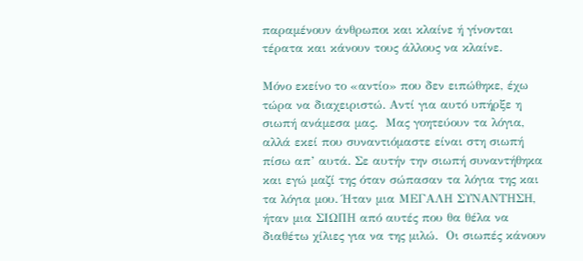παραμένουν άνθρωποι και κλαίνε ή γίνονται τέρατα και κάνουν τους άλλους να κλαίνε.

Μόνο εκείνο το «αντίο» που δεν ειπώθηκε, έχω τώρα να διαχειριστώ. Αντί για αυτό υπήρξε η σιωπή ανάμεσα μας.  Μας γοητεύουν τα λόγια, αλλά εκεί που συναντιόμαστε είναι στη σιωπή πίσω απ’ αυτά. Σε αυτήν την σιωπή συναντήθηκα και εγώ μαζί της όταν σώπασαν τα λόγια της και τα λόγια μου. Ήταν μια ΜΕΓΑΛΗ ΣΥΝΑΝΤΗΣΗ, ήταν μια ΣΙΩΠΗ από αυτές που θα θέλα να διαθέτω χίλιες για να της μιλώ.  Οι σιωπές κάνουν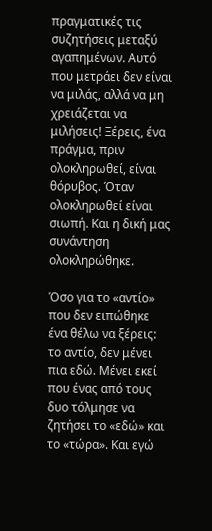πραγματικές τις συζητήσεις μεταξύ αγαπημένων. Αυτό που μετράει δεν είναι να μιλάς, αλλά να μη χρειάζεται να μιλήσεις! Ξέρεις, ένα πράγμα, πριν ολοκληρωθεί, είναι θόρυβος. Όταν ολοκληρωθεί είναι σιωπή. Και η δική μας συνάντηση ολοκληρώθηκε.

Όσο για το «αντίο» που δεν ειπώθηκε ένα θέλω να ξέρεις: το αντίο, δεν μένει πια εδώ. Μένει εκεί που ένας από τους δυο τόλμησε να ζητήσει το «εδώ» και το «τώρα». Και εγώ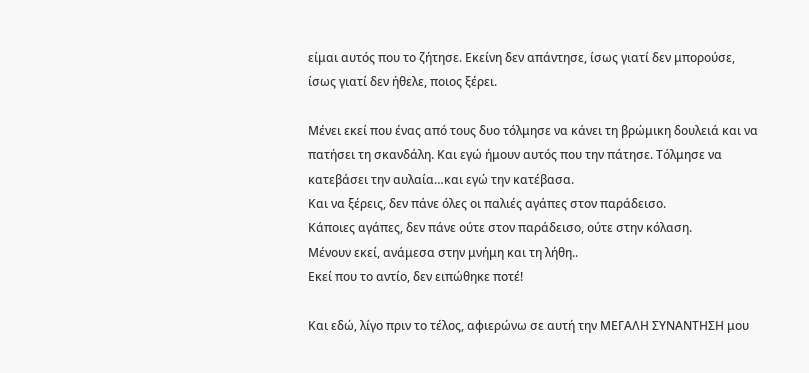είμαι αυτός που το ζήτησε. Εκείνη δεν απάντησε, ίσως γιατί δεν μπορούσε, ίσως γιατί δεν ήθελε, ποιος ξέρει.

Μένει εκεί που ένας από τους δυο τόλμησε να κάνει τη βρώμικη δουλειά και να πατήσει τη σκανδάλη. Και εγώ ήμουν αυτός που την πάτησε. Τόλμησε να κατεβάσει την αυλαία…και εγώ την κατέβασα.
Και να ξέρεις, δεν πάνε όλες οι παλιές αγάπες στον παράδεισο.
Κάποιες αγάπες, δεν πάνε ούτε στον παράδεισο, ούτε στην κόλαση.
Μένουν εκεί, ανάμεσα στην μνήμη και τη λήθη..
Εκεί που το αντίο, δεν ειπώθηκε ποτέ!

Και εδώ, λίγο πριν το τέλος, αφιερώνω σε αυτή την ΜΕΓΑΛΗ ΣΥΝΑΝΤΗΣΗ μου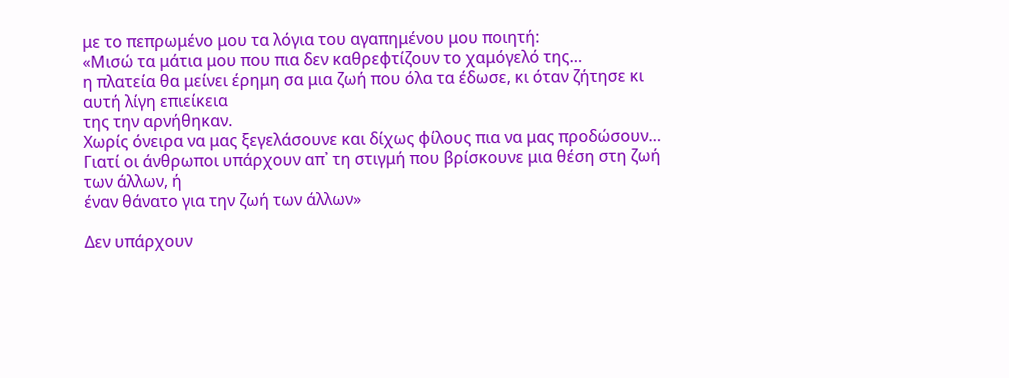με το πεπρωμένο μου τα λόγια του αγαπημένου μου ποιητή:
«Μισώ τα μάτια μου που πια δεν καθρεφτίζουν το χαμόγελό της…
η πλατεία θα μείνει έρημη σα μια ζωή που όλα τα έδωσε, κι όταν ζήτησε κι αυτή λίγη επιείκεια
της την αρνήθηκαν.
Χωρίς όνειρα να μας ξεγελάσουνε και δίχως φίλους πια να μας προδώσουν…
Γιατί οι άνθρωποι υπάρχουν απ᾿ τη στιγμή που βρίσκουνε μια θέση στη ζωή των άλλων, ή
έναν θάνατο για την ζωή των άλλων»

Δεν υπάρχουν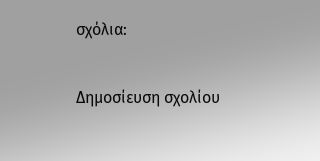σχόλια:

Δημοσίευση σχολίου